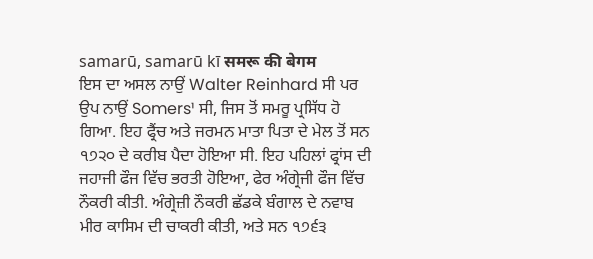samarū, samarū kī समरू की बेगम
ਇਸ ਦਾ ਅਸਲ ਨਾਉਂ Walter Reinhard ਸੀ ਪਰ ਉਪ ਨਾਉਂ Somers¹ ਸੀ, ਜਿਸ ਤੋਂ ਸਮਰੂ ਪ੍ਰਸਿੱਧ ਹੋ ਗਿਆ. ਇਹ ਫ੍ਰੈਂਚ ਅਤੇ ਜਰਮਨ ਮਾਤਾ ਪਿਤਾ ਦੇ ਮੇਲ ਤੋਂ ਸਨ ੧੭੨੦ ਦੇ ਕਰੀਬ ਪੈਦਾ ਹੋਇਆ ਸੀ. ਇਹ ਪਹਿਲਾਂ ਫ੍ਰਾਂਸ ਦੀ ਜਹਾਜੀ ਫੌਜ ਵਿੱਚ ਭਰਤੀ ਹੋਇਆ, ਫੇਰ ਅੰਗ੍ਰੇਜੀ ਫੌਜ ਵਿੱਚ ਨੌਕਰੀ ਕੀਤੀ. ਅੰਗ੍ਰੇਜ਼ੀ ਨੌਕਰੀ ਛੱਡਕੇ ਬੰਗਾਲ ਦੇ ਨਵਾਬ ਮੀਰ ਕਾਸਿਮ ਦੀ ਚਾਕਰੀ ਕੀਤੀ, ਅਤੇ ਸਨ ੧੭੬੩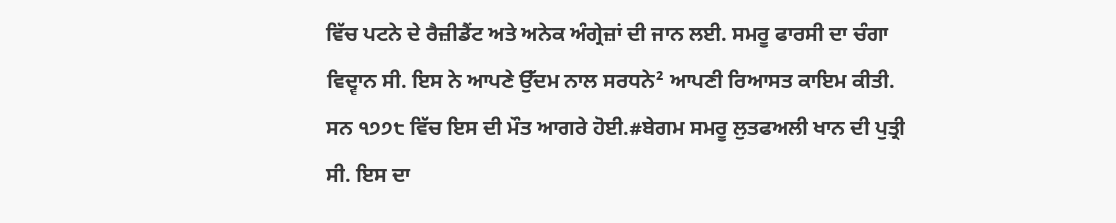ਵਿੱਚ ਪਟਨੇ ਦੇ ਰੈਜ਼ੀਡੈਂਟ ਅਤੇ ਅਨੇਕ ਅੰਗ੍ਰੇਜ਼ਾਂ ਦੀ ਜਾਨ ਲਈ. ਸਮਰੂ ਫਾਰਸੀ ਦਾ ਚੰਗਾ ਵਿਦ੍ਵਾਨ ਸੀ. ਇਸ ਨੇ ਆਪਣੇ ਉੱਦਮ ਨਾਲ ਸਰਧਨੇ² ਆਪਣੀ ਰਿਆਸਤ ਕਾਇਮ ਕੀਤੀ. ਸਨ ੧੭੭੮ ਵਿੱਚ ਇਸ ਦੀ ਮੌਤ ਆਗਰੇ ਹੋਈ.#ਬੇਗਮ ਸਮਰੂ ਲੁਤਫਅਲੀ ਖਾਨ ਦੀ ਪੁਤ੍ਰੀ ਸੀ. ਇਸ ਦਾ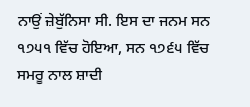ਨਾਉਂ ਜ਼ੇਬੁੱਨਿਸਾ ਸੀ. ਇਸ ਦਾ ਜਨਮ ਸਨ ੧੭੫੧ ਵਿੱਚ ਹੋਇਆ, ਸਨ ੧੭੬੫ ਵਿੱਚ ਸਮਰੂ ਨਾਲ ਸ਼ਾਦੀ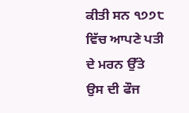ਕੀਤੀ ਸਨ ੧੭੭੮ ਵਿੱਚ ਆਪਣੇ ਪਤੀ ਦੇ ਮਰਨ ਉੱਤੇ ਉਸ ਦੀ ਫੌਜ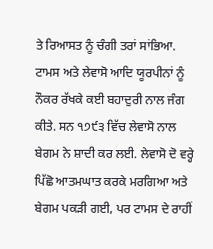ਤੇ ਰਿਆਸਤ ਨੂੰ ਚੰਗੀ ਤਰਾਂ ਸਾਂਭਿਆ. ਟਾਮਸ ਅਤੇ ਲੇਵਾਸੋ ਆਦਿ ਯੂਰਪੀਨਾਂ ਨੂੰ ਨੌਕਰ ਰੱਖਕੇ ਕਈ ਬਹਾਦੁਰੀ ਨਾਲ ਜੰਗ ਕੀਤੇ. ਸਨ ੧੭੯੩ ਵਿੱਚ ਲੇਵਾਸੋ ਨਾਲ ਬੇਗਮ ਨੇ ਸ਼ਾਦੀ ਕਰ ਲਈ. ਲੇਵਾਸੋ ਦੋ ਵਰ੍ਹੇ ਪਿੱਛੋ ਆਤਮਘਾਤ ਕਰਕੇ ਮਰਗਿਆ ਅਤੇ ਬੇਗਮ ਪਕੜੀ ਗਈ, ਪਰ ਟਾਮਸ ਦੇ ਰਾਹੀਂ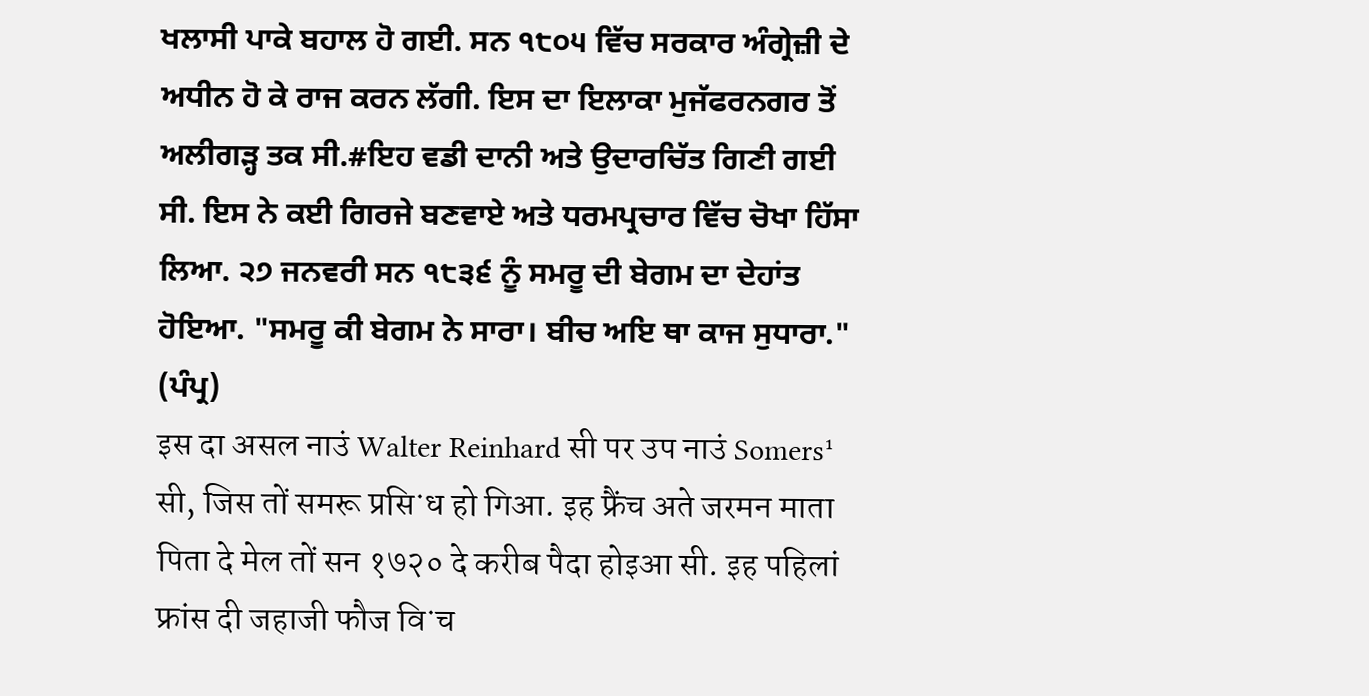ਖਲਾਸੀ ਪਾਕੇ ਬਹਾਲ ਹੋ ਗਈ. ਸਨ ੧੮੦੫ ਵਿੱਚ ਸਰਕਾਰ ਅੰਗ੍ਰੇਜ਼ੀ ਦੇ ਅਧੀਨ ਹੋ ਕੇ ਰਾਜ ਕਰਨ ਲੱਗੀ. ਇਸ ਦਾ ਇਲਾਕਾ ਮੁਜੱਫਰਨਗਰ ਤੋਂ ਅਲੀਗੜ੍ਹ ਤਕ ਸੀ.#ਇਹ ਵਡੀ ਦਾਨੀ ਅਤੇ ਉਦਾਰਚਿੱਤ ਗਿਣੀ ਗਈ ਸੀ. ਇਸ ਨੇ ਕਈ ਗਿਰਜੇ ਬਣਵਾਏ ਅਤੇ ਧਰਮਪ੍ਰਚਾਰ ਵਿੱਚ ਚੋਖਾ ਹਿੱਸਾ ਲਿਆ. ੨੭ ਜਨਵਰੀ ਸਨ ੧੮੩੬ ਨੂੰ ਸਮਰੂ ਦੀ ਬੇਗਮ ਦਾ ਦੇਹਾਂਤ ਹੋਇਆ. "ਸਮਰੂ ਕੀ ਬੇਗਮ ਨੇ ਸਾਰਾ। ਬੀਚ ਅਇ ਥਾ ਕਾਜ ਸੁਧਾਰਾ." (ਪੰਪ੍ਰ)
इस दा असल नाउं Walter Reinhard सी पर उप नाउं Somers¹ सी, जिस तों समरू प्रसिॱध हो गिआ. इह फ्रैंच अते जरमन माता पिता दे मेल तों सन १७२० दे करीब पैदा होइआ सी. इह पहिलां फ्रांस दी जहाजी फौज विॱच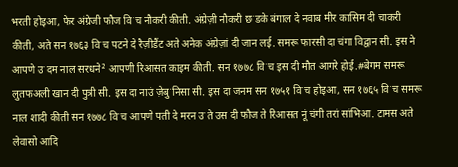भरती होइआ, फेर अंग्रेजी फौज विॱच नौकरी कीती. अंग्रेज़ी नौकरी छॱडके बंगाल दे नवाब मीर कासिम दी चाकरी कीती, अते सन १७६३ विॱच पटने दे रैज़ीडैंट अते अनेक अंग्रेज़ां दी जान लई. समरू फारसी दा चंगा विद्वान सी. इस ने आपणे उॱदम नाल सरधने² आपणी रिआसत काइम कीती. सन १७७८ विॱच इस दी मौत आगरे होई.#बेगम समरू लुतफअली खान दी पुत्री सी. इस दा नाउं ज़ेबुॱनिसा सी. इस दा जनम सन १७५१ विॱच होइआ, सन १७६५ विॱच समरू नाल शादी कीती सन १७७८ विॱच आपणे पती दे मरन उॱते उस दी फौज ते रिआसत नूं चंगी तरां सांभिआ. टामस अते लेवासो आदि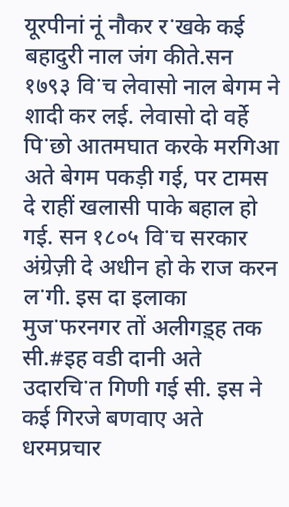यूरपीनां नूं नौकर रॱखके कई बहादुरी नाल जंग कीते.सन १७९३ विॱच लेवासो नाल बेगम ने शादी कर लई. लेवासो दो वर्हे पिॱछो आतमघात करके मरगिआ अते बेगम पकड़ी गई, पर टामस दे राहीं खलासी पाके बहाल हो गई. सन १८०५ विॱच सरकार अंग्रेज़ी दे अधीन हो के राज करन लॱगी. इस दा इलाका मुजॱफरनगर तों अलीगड़्ह तक सी.#इह वडी दानी अते उदारचिॱत गिणी गई सी. इस ने कई गिरजे बणवाए अते धरमप्रचार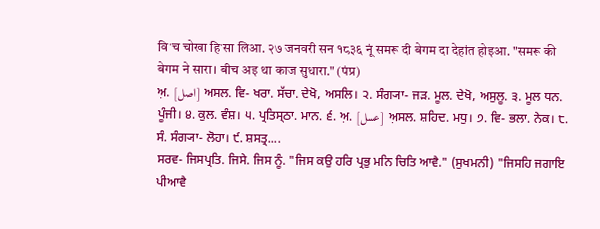विॱच चोखा हिॱसा लिआ. २७ जनवरी सन १८३६ नूं समरू दी बेगम दा देहांत होइआ. "समरू की बेगम ने सारा। बीच अइ था काज सुधारा." (पंप्र)
ਅ਼. [اصل] ਅਸਲ. ਵਿ- ਖਰਾ. ਸੱਚਾ. ਦੇਖੋ, ਅਸਲਿ। ੨. ਸੰਗ੍ਯਾ- ਜੜ. ਮੂਲ. ਦੇਖੋ, ਅਸੁਲੂ. ੩. ਮੂਲ ਧਨ. ਪੂੰਜੀ। ੪. ਕੁਲ. ਵੰਸ਼। ੫. ਪ੍ਰਤਿਸ੍ਠਾ. ਮਾਨ. ੬. ਅ਼. [عسل] ਅ਼ਸਲ. ਸ਼ਹਿਦ. ਮਧੁ। ੭. ਵਿ- ਭਲਾ. ਨੇਕ। ੮. ਸੰ. ਸੰਗ੍ਯਾ- ਲੋਹਾ। ੯. ਸ਼ਸਤ੍ਰ....
ਸਰਵ- ਜਿਸਪ੍ਰਤਿ. ਜਿਸੇ. ਜਿਸ ਨੂੰ. "ਜਿਸ ਕਉ ਹਰਿ ਪ੍ਰਭੁ ਮਨਿ ਚਿਤਿ ਆਵੈ." (ਸੁਖਮਨੀ) "ਜਿਸਹਿ ਜਗਾਇ ਪੀਆਵੈ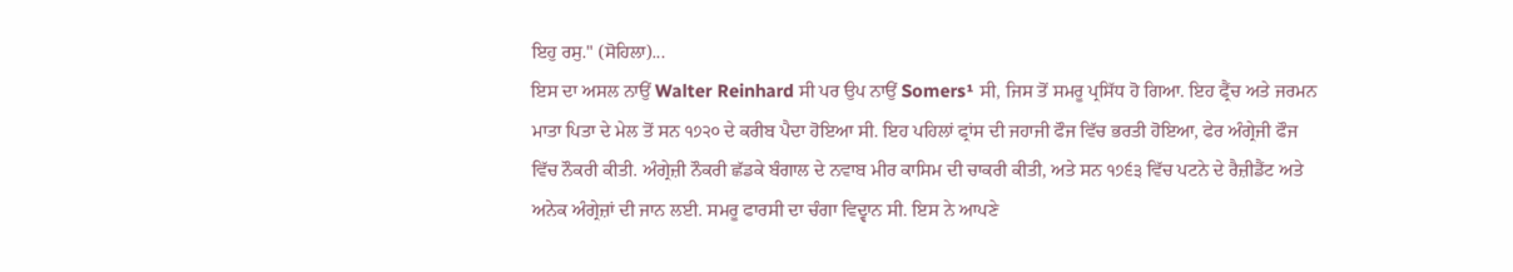ਇਹੁ ਰਸੁ." (ਸੋਹਿਲਾ)...
ਇਸ ਦਾ ਅਸਲ ਨਾਉਂ Walter Reinhard ਸੀ ਪਰ ਉਪ ਨਾਉਂ Somers¹ ਸੀ, ਜਿਸ ਤੋਂ ਸਮਰੂ ਪ੍ਰਸਿੱਧ ਹੋ ਗਿਆ. ਇਹ ਫ੍ਰੈਂਚ ਅਤੇ ਜਰਮਨ ਮਾਤਾ ਪਿਤਾ ਦੇ ਮੇਲ ਤੋਂ ਸਨ ੧੭੨੦ ਦੇ ਕਰੀਬ ਪੈਦਾ ਹੋਇਆ ਸੀ. ਇਹ ਪਹਿਲਾਂ ਫ੍ਰਾਂਸ ਦੀ ਜਹਾਜੀ ਫੌਜ ਵਿੱਚ ਭਰਤੀ ਹੋਇਆ, ਫੇਰ ਅੰਗ੍ਰੇਜੀ ਫੌਜ ਵਿੱਚ ਨੌਕਰੀ ਕੀਤੀ. ਅੰਗ੍ਰੇਜ਼ੀ ਨੌਕਰੀ ਛੱਡਕੇ ਬੰਗਾਲ ਦੇ ਨਵਾਬ ਮੀਰ ਕਾਸਿਮ ਦੀ ਚਾਕਰੀ ਕੀਤੀ, ਅਤੇ ਸਨ ੧੭੬੩ ਵਿੱਚ ਪਟਨੇ ਦੇ ਰੈਜ਼ੀਡੈਂਟ ਅਤੇ ਅਨੇਕ ਅੰਗ੍ਰੇਜ਼ਾਂ ਦੀ ਜਾਨ ਲਈ. ਸਮਰੂ ਫਾਰਸੀ ਦਾ ਚੰਗਾ ਵਿਦ੍ਵਾਨ ਸੀ. ਇਸ ਨੇ ਆਪਣੇ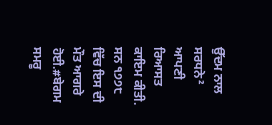ਉੱਦਮ ਨਾਲ ਸਰਧਨੇ² ਆਪਣੀ ਰਿਆਸਤ ਕਾਇਮ ਕੀਤੀ. ਸਨ ੧੭੭੮ ਵਿੱਚ ਇਸ ਦੀ ਮੌਤ ਆਗਰੇ ਹੋਈ.#ਬੇਗਮ ਸਮਰੂ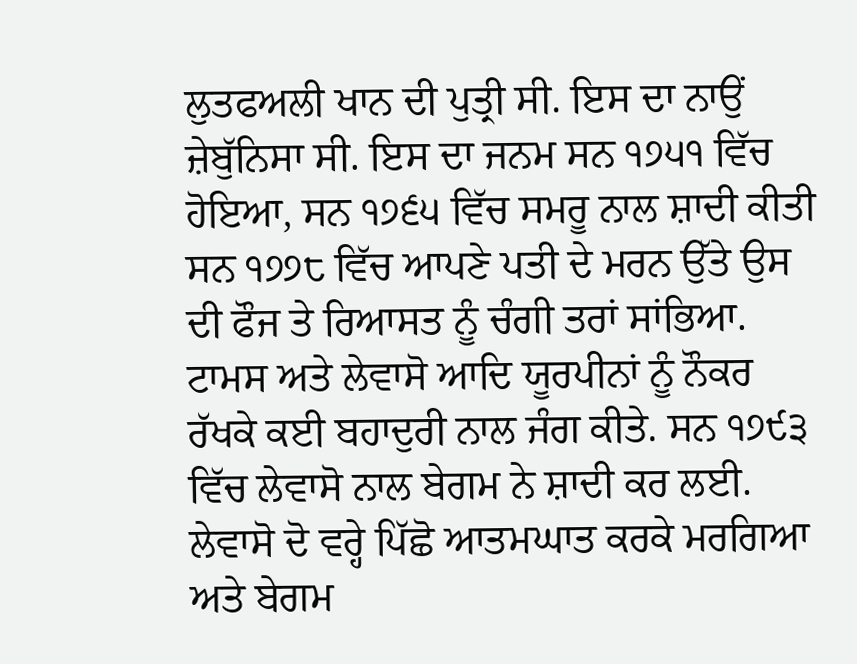ਲੁਤਫਅਲੀ ਖਾਨ ਦੀ ਪੁਤ੍ਰੀ ਸੀ. ਇਸ ਦਾ ਨਾਉਂ ਜ਼ੇਬੁੱਨਿਸਾ ਸੀ. ਇਸ ਦਾ ਜਨਮ ਸਨ ੧੭੫੧ ਵਿੱਚ ਹੋਇਆ, ਸਨ ੧੭੬੫ ਵਿੱਚ ਸਮਰੂ ਨਾਲ ਸ਼ਾਦੀ ਕੀਤੀ ਸਨ ੧੭੭੮ ਵਿੱਚ ਆਪਣੇ ਪਤੀ ਦੇ ਮਰਨ ਉੱਤੇ ਉਸ ਦੀ ਫੌਜ ਤੇ ਰਿਆਸਤ ਨੂੰ ਚੰਗੀ ਤਰਾਂ ਸਾਂਭਿਆ. ਟਾਮਸ ਅਤੇ ਲੇਵਾਸੋ ਆਦਿ ਯੂਰਪੀਨਾਂ ਨੂੰ ਨੌਕਰ ਰੱਖਕੇ ਕਈ ਬਹਾਦੁਰੀ ਨਾਲ ਜੰਗ ਕੀਤੇ. ਸਨ ੧੭੯੩ ਵਿੱਚ ਲੇਵਾਸੋ ਨਾਲ ਬੇਗਮ ਨੇ ਸ਼ਾਦੀ ਕਰ ਲਈ. ਲੇਵਾਸੋ ਦੋ ਵਰ੍ਹੇ ਪਿੱਛੋ ਆਤਮਘਾਤ ਕਰਕੇ ਮਰਗਿਆ ਅਤੇ ਬੇਗਮ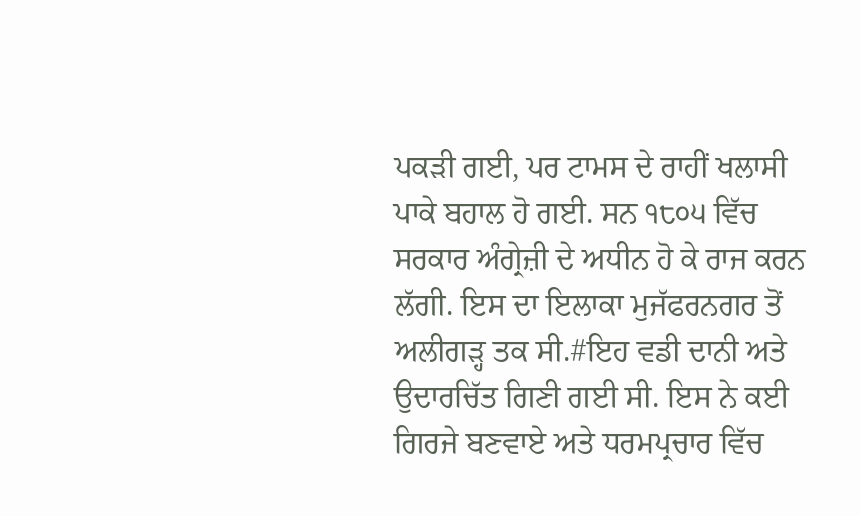ਪਕੜੀ ਗਈ, ਪਰ ਟਾਮਸ ਦੇ ਰਾਹੀਂ ਖਲਾਸੀ ਪਾਕੇ ਬਹਾਲ ਹੋ ਗਈ. ਸਨ ੧੮੦੫ ਵਿੱਚ ਸਰਕਾਰ ਅੰਗ੍ਰੇਜ਼ੀ ਦੇ ਅਧੀਨ ਹੋ ਕੇ ਰਾਜ ਕਰਨ ਲੱਗੀ. ਇਸ ਦਾ ਇਲਾਕਾ ਮੁਜੱਫਰਨਗਰ ਤੋਂ ਅਲੀਗੜ੍ਹ ਤਕ ਸੀ.#ਇਹ ਵਡੀ ਦਾਨੀ ਅਤੇ ਉਦਾਰਚਿੱਤ ਗਿਣੀ ਗਈ ਸੀ. ਇਸ ਨੇ ਕਈ ਗਿਰਜੇ ਬਣਵਾਏ ਅਤੇ ਧਰਮਪ੍ਰਚਾਰ ਵਿੱਚ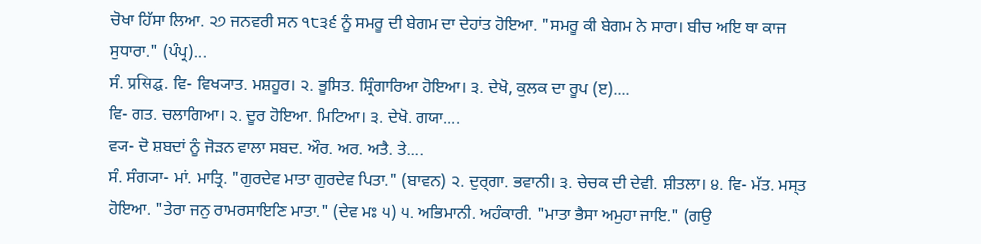ਚੋਖਾ ਹਿੱਸਾ ਲਿਆ. ੨੭ ਜਨਵਰੀ ਸਨ ੧੮੩੬ ਨੂੰ ਸਮਰੂ ਦੀ ਬੇਗਮ ਦਾ ਦੇਹਾਂਤ ਹੋਇਆ. "ਸਮਰੂ ਕੀ ਬੇਗਮ ਨੇ ਸਾਰਾ। ਬੀਚ ਅਇ ਥਾ ਕਾਜ ਸੁਧਾਰਾ." (ਪੰਪ੍ਰ)...
ਸੰ. प्रसिद्घ. ਵਿ- ਵਿਖ੍ਯਾਤ. ਮਸ਼ਹੂਰ। ੨. ਭੂਸਿਤ. ਸ਼੍ਰਿੰਗਾਰਿਆ ਹੋਇਆ। ੩. ਦੇਖੋ, ਕੁਲਕ ਦਾ ਰੂਪ (ੲ)....
ਵਿ- ਗਤ. ਚਲਾਗਿਆ। ੨. ਦੂਰ ਹੋਇਆ. ਮਿਟਿਆ। ੩. ਦੇਖੋ. ਗਯਾ....
ਵ੍ਯ- ਦੋ ਸ਼ਬਦਾਂ ਨੂੰ ਜੋੜਨ ਵਾਲਾ ਸਬਦ. ਔਰ. ਅਰ. ਅਤੈ. ਤੇ....
ਸੰ. ਸੰਗ੍ਯਾ- ਮਾਂ. ਮਾਤ੍ਰਿ. "ਗੁਰਦੇਵ ਮਾਤਾ ਗੁਰਦੇਵ ਪਿਤਾ." (ਬਾਵਨ) ੨. ਦੁਰ੍ਗਾ. ਭਵਾਨੀ। ੩. ਚੇਚਕ ਦੀ ਦੇਵੀ. ਸ਼ੀਤਲਾ। ੪. ਵਿ- ਮੱਤ. ਮਸ੍ਤ ਹੋਇਆ. "ਤੇਰਾ ਜਨੁ ਰਾਮਰਸਾਇਣਿ ਮਾਤਾ." (ਦੇਵ ਮਃ ੫) ੫. ਅਭਿਮਾਨੀ. ਅਹੰਕਾਰੀ. "ਮਾਤਾ ਭੈਸਾ ਅਮੁਹਾ ਜਾਇ." (ਗਉ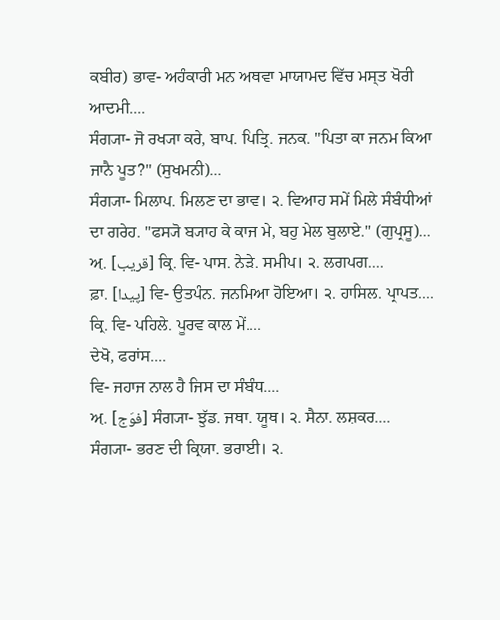ਕਬੀਰ) ਭਾਵ- ਅਹੰਕਾਰੀ ਮਨ ਅਥਵਾ ਮਾਯਾਮਦ ਵਿੱਚ ਮਸ੍ਤ ਖੋਰੀ ਆਦਮੀ....
ਸੰਗ੍ਯਾ- ਜੋ ਰਖ੍ਯਾ ਕਰੇ, ਬਾਪ. ਪਿਤ੍ਰਿ. ਜਨਕ. "ਪਿਤਾ ਕਾ ਜਨਮ ਕਿਆ ਜਾਨੈ ਪੂਤ?" (ਸੁਖਮਨੀ)...
ਸੰਗ੍ਯਾ- ਮਿਲਾਪ. ਮਿਲਣ ਦਾ ਭਾਵ। ੨. ਵਿਆਹ ਸਮੇਂ ਮਿਲੇ ਸੰਬੰਧੀਆਂ ਦਾ ਗਰੇਹ. "ਫਸ੍ਯੋ ਬ੍ਯਾਹ ਕੇ ਕਾਜ ਮੇ, ਬਹੁ ਮੇਲ ਬੁਲਾਏ." (ਗੁਪ੍ਰਸੂ)...
ਅ਼. [قریب] ਕ੍ਰਿ. ਵਿ- ਪਾਸ. ਨੇੜੇ. ਸਮੀਪ। ੨. ਲਗਪਗ....
ਫ਼ਾ. [پیدا] ਵਿ- ਉਤਪੰਨ. ਜਨਮਿਆ ਹੋਇਆ। ੨. ਹਾਸਿਲ. ਪ੍ਰਾਪਤ....
ਕ੍ਰਿ. ਵਿ- ਪਹਿਲੇ. ਪੂਰਵ ਕਾਲ ਮੇਂ....
ਦੇਖੋ, ਫਰਾਂਸ....
ਵਿ- ਜਹਾਜ ਨਾਲ ਹੈ ਜਿਸ ਦਾ ਸੰਬੰਧ....
ਅ਼. [فوَج] ਸੰਗ੍ਯਾ- ਝੁੱਡ. ਜਥਾ. ਯੂਥ। ੨. ਸੈਨਾ. ਲਸ਼ਕਰ....
ਸੰਗ੍ਯਾ- ਭਰਣ ਦੀ ਕ੍ਰਿਯਾ. ਭਰਾਈ। ੨.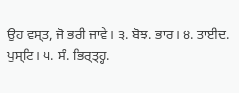ਉਹ ਵਸ੍ਤ, ਜੋ ਭਰੀ ਜਾਵੇ। ੩. ਬੋਝ. ਭਾਰ। ੪. ਤਾਈਦ. ਪੁਸ੍ਟਿ। ੫. ਸੰ. ਭਿਰ੍ਤ੍ਹ੍ਹ.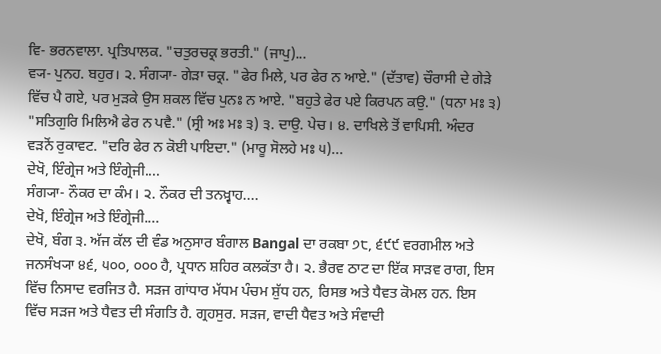ਵਿ- ਭਰਨਵਾਲਾ. ਪ੍ਰਤਿਪਾਲਕ. "ਚਤੁਰਚਕ੍ਰ ਭਰਤੀ." (ਜਾਪੁ)...
ਵ੍ਯ- ਪੁਨਹ. ਬਹੁਰ। ੨. ਸੰਗ੍ਯਾ- ਗੇੜਾ ਚਕ੍ਰ. "ਫੇਰ ਮਿਲੇ, ਪਰ ਫੇਰ ਨ ਆਏ." (ਦੱਤਾਵ) ਚੌਰਾਸੀ ਦੇ ਗੇੜੇ ਵਿੱਚ ਪੈ ਗਏ, ਪਰ ਮੁੜਕੇ ਉਸ ਸ਼ਕਲ ਵਿੱਚ ਪੁਨਃ ਨ ਆਏ. "ਬਹੁਤੇ ਫੇਰ ਪਏ ਕਿਰਪਨ ਕਉ." (ਧਨਾ ਮਃ ੩) "ਸਤਿਗੁਰਿ ਮਿਲਿਐ ਫੇਰ ਨ ਪਵੈ." (ਸ੍ਰੀ ਅਃ ਮਃ ੩) ੩. ਦਾਉ. ਪੇਚ। ੪. ਦਾਖਿਲੇ ਤੋਂ ਵਾਪਿਸੀ. ਅੰਦਰ ਵੜਨੋਂ ਰੁਕਾਵਟ. "ਦਰਿ ਫੇਰ ਨ ਕੋਈ ਪਾਇਦਾ." (ਮਾਰੂ ਸੋਲਹੇ ਮਃ ੫)...
ਦੇਖੋ, ਇੰਗ੍ਰੇਜ ਅਤੇ ਇੰਗ੍ਰੇਜੀ....
ਸੰਗ੍ਯਾ- ਨੌਕਰ ਦਾ ਕੰਮ। ੨. ਨੌਕਰ ਦੀ ਤਨਖ਼੍ਵਾਹ....
ਦੇਖੋ, ਇੰਗ੍ਰੇਜ ਅਤੇ ਇੰਗ੍ਰੇਜੀ....
ਦੇਖੋ, ਬੰਗ ੩. ਅੱਜ ਕੱਲ ਦੀ ਵੰਡ ਅਨੁਸਾਰ ਬੰਗਾਲ Bangal ਦਾ ਰਕਬਾ ੭੮, ੬੯੯ ਵਰਗਮੀਲ ਅਤੇ ਜਨਸੰਖ੍ਯਾ ੪੬, ੫੦੦, ੦੦੦ ਹੈ, ਪ੍ਰਧਾਨ ਸ਼ਹਿਰ ਕਲਕੱਤਾ ਹੈ। ੨. ਭੈਰਵ ਠਾਟ ਦਾ ਇੱਕ ਸਾੜਵ ਰਾਗ, ਇਸ ਵਿੱਚ ਨਿਸਾਦ ਵਰਜਿਤ ਹੈ. ਸੜਜ ਗਾਂਧਾਰ ਮੱਧਮ ਪੰਚਮ ਸ਼ੁੱਧ ਹਨ, ਰਿਸਭ ਅਤੇ ਧੈਵਤ ਕੋਮਲ ਹਨ. ਇਸ ਵਿੱਚ ਸੜਜ ਅਤੇ ਧੈਵਤ ਦੀ ਸੰਗਤਿ ਹੈ. ਗ੍ਰਹਸੁਰ. ਸੜਜ, ਵਾਦੀ ਧੈਵਤ ਅਤੇ ਸੰਵਾਦੀ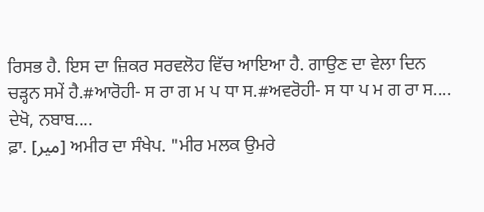ਰਿਸਭ ਹੈ. ਇਸ ਦਾ ਜ਼ਿਕਰ ਸਰਵਲੋਹ ਵਿੱਚ ਆਇਆ ਹੈ. ਗਾਉਣ ਦਾ ਵੇਲਾ ਦਿਨ ਚੜ੍ਹਨ ਸਮੇਂ ਹੈ.#ਆਰੋਹੀ- ਸ ਰਾ ਗ ਮ ਪ ਧਾ ਸ.#ਅਵਰੋਹੀ- ਸ ਧਾ ਪ ਮ ਗ ਰਾ ਸ....
ਦੇਖੋ, ਨਬਾਬ....
ਫ਼ਾ. [میر] ਅਮੀਰ ਦਾ ਸੰਖੇਪ. "ਮੀਰ ਮਲਕ ਉਮਰੇ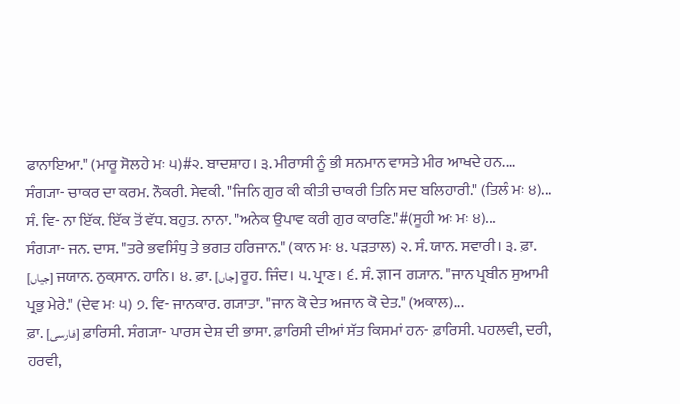ਫਾਨਾਇਆ." (ਮਾਰੂ ਸੋਲਹੇ ਮਃ ੫)#੨. ਬਾਦਸ਼ਾਹ। ੩. ਮੀਰਾਸੀ ਨੂੰ ਭੀ ਸਨਮਾਨ ਵਾਸਤੇ ਮੀਰ ਆਖਦੇ ਹਨ....
ਸੰਗ੍ਯਾ- ਚਾਕਰ ਦਾ ਕਰਮ. ਨੌਕਰੀ. ਸੇਵਕੀ. "ਜਿਨਿ ਗੁਰ ਕੀ ਕੀਤੀ ਚਾਕਰੀ ਤਿਨਿ ਸਦ ਬਲਿਹਾਰੀ." (ਤਿਲੰ ਮਃ ੪)...
ਸੰ. ਵਿ- ਨਾ ਇੱਕ. ਇੱਕ ਤੋਂ ਵੱਧ. ਬਹੁਤ. ਨਾਨਾ. "ਅਨੇਕ ਉਪਾਵ ਕਰੀ ਗੁਰ ਕਾਰਣਿ."#(ਸੂਹੀ ਅਃ ਮਃ ੪)...
ਸੰਗ੍ਯਾ- ਜਨ. ਦਾਸ. "ਤਰੇ ਭਵਸਿੰਧੁ ਤੇ ਭਗਤ ਹਰਿਜਾਨ." (ਕਾਨ ਮਃ ੪. ਪੜਤਾਲ) ੨. ਸੰ. ਯਾਨ. ਸਵਾਰੀ। ੩. ਫ਼ਾ. [جیاں] ਜਯਾਨ. ਨੁਕ਼ਸਾਨ. ਹਾਨਿ। ੪. ਫ਼ਾ. [جاں] ਰੂਹ. ਜਿੰਦ। ੫. ਪ੍ਰਾਣ। ੬. ਸੰ. ज्ञान ਗ੍ਯਾਨ. "ਜਾਨ ਪ੍ਰਬੀਨ ਸੁਆਮੀ ਪ੍ਰਭੁ ਮੇਰੇ." (ਦੇਵ ਮਃ ੫) ੭. ਵਿ- ਜਾਨਕਾਰ. ਗ੍ਯਾਤਾ. "ਜਾਨ ਕੋ ਦੇਤ ਅਜਾਨ ਕੋ ਦੇਤ." (ਅਕਾਲ)...
ਫ਼ਾ. [فارسی] ਫ਼ਾਰਿਸੀ. ਸੰਗ੍ਯਾ- ਪਾਰਸ ਦੇਸ਼ ਦੀ ਭਾਸਾ. ਫ਼ਾਰਿਸੀ ਦੀਆਂ ਸੱਤ ਕਿਸਮਾਂ ਹਨ- ਫ਼ਾਰਿਸੀ. ਪਹਲਵੀ, ਦਰੀ, ਹਰਵੀ,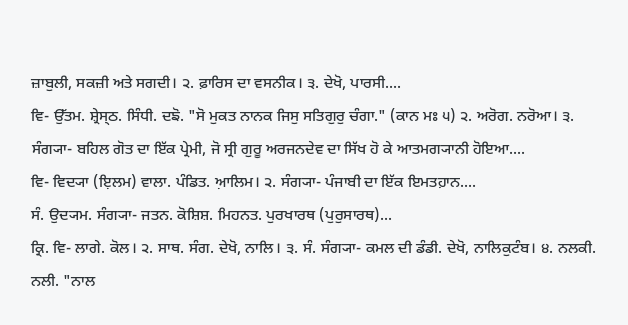ਜ਼ਾਬੁਲੀ, ਸਕਜ਼ੀ ਅਤੇ ਸਗਦੀ। ੨. ਫ਼ਾਰਿਸ ਦਾ ਵਸਨੀਕ। ੩. ਦੇਖੋ, ਪਾਰਸੀ....
ਵਿ- ਉੱਤਮ. ਸ਼੍ਰੇਸ੍ਠ. ਸਿੰਧੀ. ਦਙੋ. "ਸੋ ਮੁਕਤ ਨਾਨਕ ਜਿਸੁ ਸਤਿਗੁਰੁ ਚੰਗਾ." (ਕਾਨ ਮਃ ੫) ੨. ਅਰੋਗ. ਨਰੋਆ। ੩. ਸੰਗ੍ਯਾ- ਬਹਿਲ ਗੋਤ ਦਾ ਇੱਕ ਪ੍ਰੇਮੀ, ਜੋ ਸ੍ਰੀ ਗੁਰੂ ਅਰਜਨਦੇਵ ਦਾ ਸਿੱਖ ਹੋ ਕੇ ਆਤਮਗ੍ਯਾਨੀ ਹੋਇਆ....
ਵਿ- ਵਿਦ੍ਯਾ (ਇ਼ਲਮ) ਵਾਲਾ. ਪੰਡਿਤ. ਆ਼ਲਿਮ। ੨. ਸੰਗ੍ਯਾ- ਪੰਜਾਬੀ ਦਾ ਇੱਕ ਇਮਤਹ਼ਾਨ....
ਸੰ. ਉਦ੍ਯਮ. ਸੰਗ੍ਯਾ- ਜਤਨ. ਕੋਸ਼ਿਸ਼. ਮਿਹਨਤ. ਪੁਰਖਾਰਥ (ਪੁਰੁਸਾਰਥ)...
ਕ੍ਰਿ. ਵਿ- ਲਾਗੇ. ਕੋਲ। ੨. ਸਾਥ. ਸੰਗ. ਦੇਖੋ, ਨਾਲਿ। ੩. ਸੰ. ਸੰਗ੍ਯਾ- ਕਮਲ ਦੀ ਡੰਡੀ. ਦੇਖੋ, ਨਾਲਿਕੁਟੰਬ। ੪. ਨਲਕੀ. ਨਲੀ. "ਨਾਲ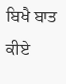ਬਿਖੈ ਬਾਤ ਕੀਏ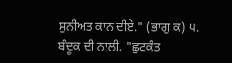ਸੁਨੀਅਤ ਕਾਨ ਦੀਏ." (ਭਾਗੁ ਕ) ੫. ਬੰਦੂਕ ਦੀ ਨਾਲੀ. "ਛੁਟਕੰਤ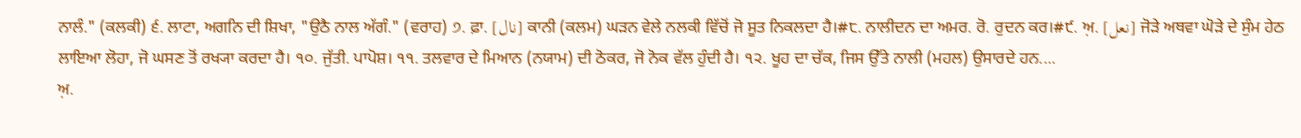ਨਾਲੰ." (ਕਲਕੀ) ੬. ਲਾਟਾ, ਅਗਨਿ ਦੀ ਸ਼ਿਖਾ, "ਉਠੈ ਨਾਲ ਅੱਗੰ." (ਵਰਾਹ) ੭. ਫ਼ਾ. [نال] ਕਾਨੀ (ਕਲਮ) ਘੜਨ ਵੇਲੇ ਨਲਕੀ ਵਿੱਚੋਂ ਜੋ ਸੂਤ ਨਿਕਲਦਾ ਹੈ।#੮. ਨਾਲੀਦਨ ਦਾ ਅਮਰ. ਰੋ. ਰੁਦਨ ਕਰ।#੯. ਅ਼. [نعل] ਜੋੜੇ ਅਥਵਾ ਘੋੜੇ ਦੇ ਸੁੰਮ ਹੇਠ ਲਾਇਆ ਲੋਹਾ, ਜੋ ਘਸਣ ਤੋਂ ਰਖ੍ਯਾ ਕਰਦਾ ਹੈ। ੧੦. ਜੁੱਤੀ. ਪਾਪੋਸ਼। ੧੧. ਤਲਵਾਰ ਦੇ ਮਿਆਨ (ਨਯਾਮ) ਦੀ ਠੋਕਰ, ਜੋ ਨੋਕ ਵੱਲ ਹੁੰਦੀ ਹੈ। ੧੨. ਖੂਹ ਦਾ ਚੱਕ, ਜਿਸ ਉੱਤੇ ਨਾਲੀ (ਮਹਲ) ਉਸਾਰਦੇ ਹਨ....
ਅ਼.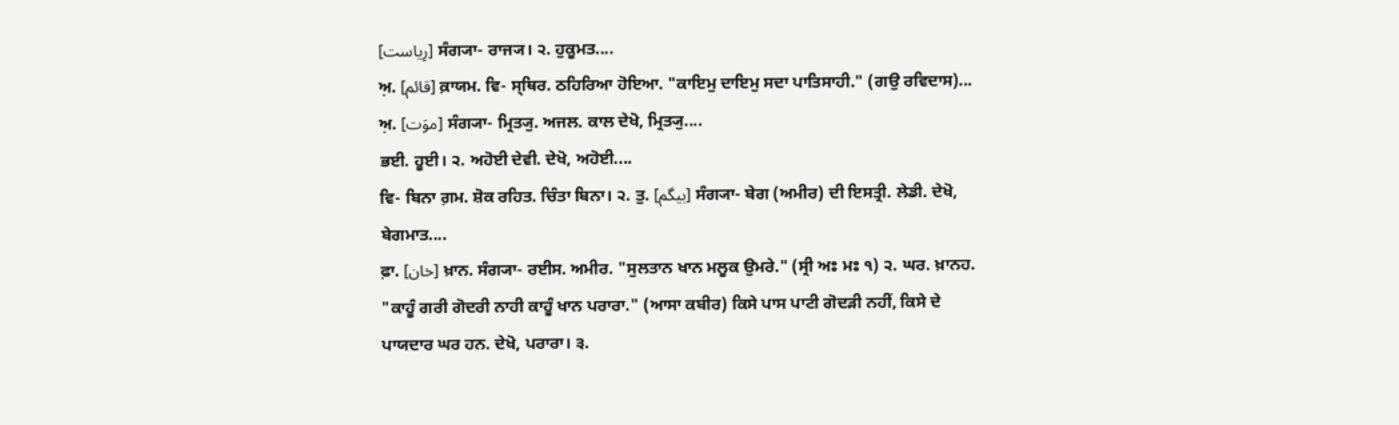[رِیاست] ਸੰਗ੍ਯਾ- ਰਾਜ੍ਯ। ੨. ਹੁਕੂਮਤ....
ਅ਼. [قائم] ਕ਼ਾਯਮ. ਵਿ- ਸ੍ਥਿਰ. ਠਹਿਰਿਆ ਹੋਇਆ. "ਕਾਇਮੁ ਦਾਇਮੁ ਸਦਾ ਪਾਤਿਸਾਹੀ." (ਗਉ ਰਵਿਦਾਸ)...
ਅ਼. [موَت] ਸੰਗ੍ਯਾ- ਮ੍ਰਿਤ੍ਯੁ. ਅਜਲ. ਕਾਲ ਦੇਖੋ, ਮ੍ਰਿਤ੍ਯੁ....
ਭਈ. ਹੂਈ। ੨. ਅਹੋਈ ਦੇਵੀ. ਦੇਖੋ, ਅਹੋਈ....
ਵਿ- ਬਿਨਾ ਗ਼ਮ. ਸ਼ੋਕ ਰਹਿਤ. ਚਿੰਤਾ ਬਿਨਾ। ੨. ਤੁ. [بیگم] ਸੰਗ੍ਯਾ- ਬੇਗ (ਅਮੀਰ) ਦੀ ਇਸਤ੍ਰੀ. ਲੇਡੀ. ਦੇਖੋ, ਬੇਗਮਾਤ....
ਫ਼ਾ. [خان] ਖ਼ਾਨ. ਸੰਗ੍ਯਾ- ਰਈਸ. ਅਮੀਰ. "ਸੁਲਤਾਨ ਖਾਨ ਮਲੂਕ ਉਮਰੇ." (ਸ੍ਰੀ ਅਃ ਮਃ ੧) ੨. ਘਰ. ਖ਼ਾਨਹ. "ਕਾਹੂੰ ਗਰੀ ਗੋਦਰੀ ਨਾਹੀ ਕਾਹੂੰ ਖਾਨ ਪਰਾਰਾ." (ਆਸਾ ਕਬੀਰ) ਕਿਸੇ ਪਾਸ ਪਾਟੀ ਗੋਦੜੀ ਨਹੀਂ, ਕਿਸੇ ਦੇ ਪਾਯਦਾਰ ਘਰ ਹਨ. ਦੇਖੋ, ਪਰਾਰਾ। ੩.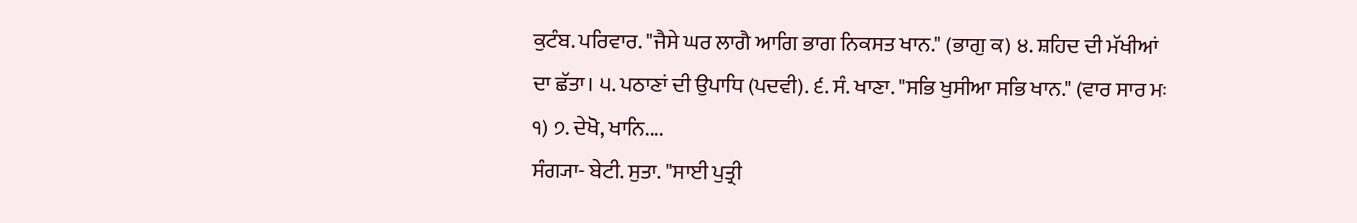ਕੁਟੰਬ. ਪਰਿਵਾਰ. "ਜੈਸੇ ਘਰ ਲਾਗੈ ਆਗਿ ਭਾਗ ਨਿਕਸਤ ਖਾਨ." (ਭਾਗੁ ਕ) ੪. ਸ਼ਹਿਦ ਦੀ ਮੱਖੀਆਂ ਦਾ ਛੱਤਾ। ੫. ਪਠਾਣਾਂ ਦੀ ਉਪਾਧਿ (ਪਦਵੀ). ੬. ਸੰ. ਖਾਣਾ. "ਸਭਿ ਖੁਸੀਆ ਸਭਿ ਖਾਨ." (ਵਾਰ ਸਾਰ ਮਃ ੧) ੭. ਦੇਖੋ, ਖਾਨਿ....
ਸੰਗ੍ਯਾ- ਬੇਟੀ. ਸੁਤਾ. "ਸਾਈ ਪੁਤ੍ਰੀ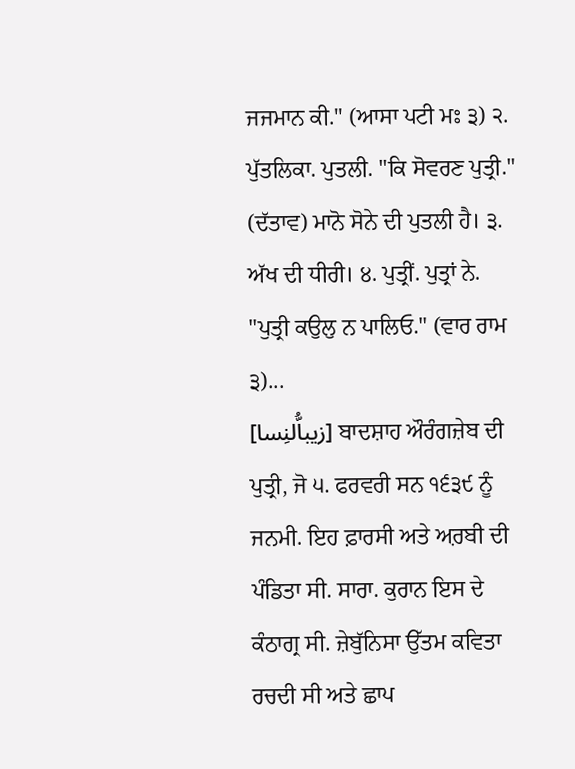ਜਜਮਾਨ ਕੀ." (ਆਸਾ ਪਟੀ ਮਃ ੩) ੨. ਪੁੱਤਲਿਕਾ. ਪੁਤਲੀ. "ਕਿ ਸੋਵਰਣ ਪੁਤ੍ਰੀ." (ਦੱਤਾਵ) ਮਾਨੋ ਸੋਨੇ ਦੀ ਪੁਤਲੀ ਹੈ। ੩. ਅੱਖ ਦੀ ਧੀਰੀ। ੪. ਪੁਤ੍ਰੀਂ. ਪੁਤ੍ਰਾਂ ਨੇ. "ਪੁਤ੍ਰੀ ਕਉਲੁ ਨ ਪਾਲਿਓ." (ਵਾਰ ਰਾਮ ੩)...
[زیباُّلنِسا] ਬਾਦਸ਼ਾਹ ਔਰੰਗਜ਼ੇਬ ਦੀ ਪੁਤ੍ਰੀ, ਜੋ ੫. ਫਰਵਰੀ ਸਨ ੧੬੩੯ ਨੂੰ ਜਨਮੀ. ਇਹ ਫ਼ਾਰਸੀ ਅਤੇ ਅ਼ਰਬੀ ਦੀ ਪੰਡਿਤਾ ਸੀ. ਸਾਰਾ. ਕੁਰਾਨ ਇਸ ਦੇ ਕੰਠਾਗ੍ਰ ਸੀ. ਜ਼ੇਬੁੱਨਿਸਾ ਉੱਤਮ ਕਵਿਤਾ ਰਚਦੀ ਸੀ ਅਤੇ ਛਾਪ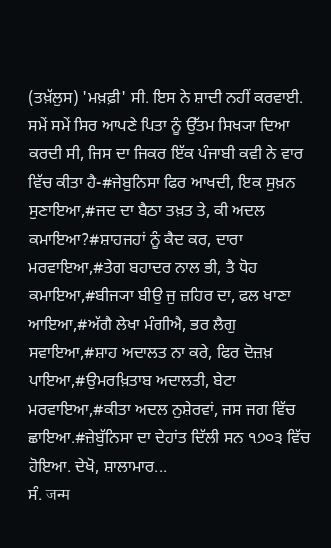(ਤਖ਼ੱਲੁਸ) 'ਮਖ਼ਫ਼ੀ' ਸੀ. ਇਸ ਨੇ ਸ਼ਾਦੀ ਨਹੀਂ ਕਰਵਾਈ. ਸਮੇਂ ਸਮੇਂ ਸਿਰ ਆਪਣੇ ਪਿਤਾ ਨੂੰ ਉੱਤਮ ਸਿਖ੍ਯਾ ਦਿਆ ਕਰਦੀ ਸੀ, ਜਿਸ ਦਾ ਜਿਕਰ ਇੱਕ ਪੰਜਾਬੀ ਕਵੀ ਨੇ ਵਾਰ ਵਿੱਚ ਕੀਤਾ ਹੈ-#ਜੇਬੁਨਿਸਾ ਫਿਰ ਆਖਦੀ, ਇਕ ਸੁਖ਼ਨ ਸੁਣਾਇਆ,#ਜਦ ਦਾ ਬੈਠਾ ਤਖ਼ਤ ਤੇ, ਕੀ ਅਦਲ ਕਮਾਇਆ?#ਸ਼ਾਹਜਹਾਂ ਨੂੰ ਕੈਦ ਕਰ, ਦਾਰਾ ਮਰਵਾਇਆ,#ਤੇਗ ਬਹਾਦਰ ਨਾਲ ਭੀ, ਤੈ ਧੋਹ ਕਮਾਇਆ,#ਬੀਜ੍ਯਾ ਬੀਉ ਜੁ ਜ਼ਹਿਰ ਦਾ, ਫਲ ਖਾਣਾ ਆਇਆ,#ਅੱਗੈ ਲੇਖਾ ਮੰਗੀਐ, ਭਰ ਲੈਗੁ ਸਵਾਇਆ,#ਸ਼ਾਹ ਅਦਾਲਤ ਨਾ ਕਰੇ, ਫਿਰ ਦੋਜ਼ਖ਼ ਪਾਇਆ,#ਉਮਰਖ਼ਿਤਾਬ ਅਦਾਲਤੀ, ਬੇਟਾ ਮਰਵਾਇਆ,#ਕੀਤਾ ਅਦਲ ਨੁਸ਼ੇਰਵਾਂ, ਜਸ ਜਗ ਵਿੱਚ ਛਾਇਆ.#ਜ਼ੇਬੁੱਨਿਸਾ ਦਾ ਦੇਹਾਂਤ ਦਿੱਲੀ ਸਨ ੧੭੦੩ ਵਿੱਚ ਹੋਇਆ. ਦੇਖੋ, ਸ਼ਾਲਾਮਾਰ...
ਸੰ. जन्म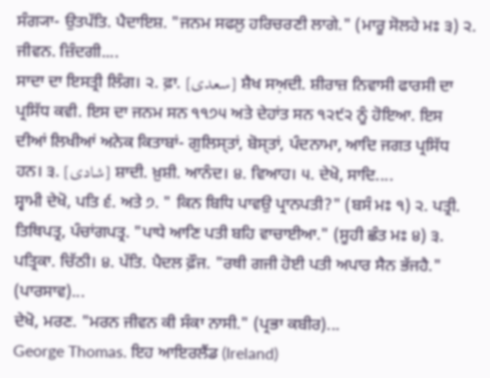ਸੰਗ੍ਯਾ- ਉਤਪੱਤਿ. ਪੈਦਾਇਸ਼. "ਜਨਮ ਸਫਲੁ ਹਰਿਚਰਣੀ ਲਾਗੇ." (ਮਾਰੂ ਸੋਲਹੇ ਮਃ ੩) ੨. ਜੀਵਨ. ਜ਼ਿੰਦਗੀ....
ਸਾਦਾ ਦਾ ਇਸਤ੍ਰੀ ਲਿੰਗ। ੨. ਫ਼ਾ. [سعدی] ਸ਼ੈਖ ਸਅ਼ਦੀ. ਸ਼ੀਰਾਜ਼ ਨਿਵਾਸੀ ਫਾਰਸੀ ਦਾ ਪ੍ਰਸਿੱਧ ਕਵੀ. ਇਸ ਦਾ ਜਨਮ ਸਨ ੧੧੭੫ ਅਤੇ ਦੇਹਾਂਤ ਸਨ ੧੨੯੨ ਨੂੰ ਹੋਇਆ. ਇਸ ਦੀਆਂ ਲਿਖੀਆਂ ਅਨੇਕ ਕਿਤਾਬਾਂ- ਗੁਲਿਸ੍ਤਾਂ, ਬੋਸ੍ਤਾਂ, ਪੰਦਨਾਮਾ, ਆਦਿ ਜਗਤ ਪ੍ਰਸਿੱਧ ਹਨ। ੩. [شادی] ਸ਼ਾਦੀ. ਖ਼ੁਸ਼ੀ. ਆਨੰਦ। ੪. ਵਿਆਹ। ੫. ਦੇਖੋ, ਸਾਦਿ....
ਸ੍ਵਾਮੀ ਦੇਖੋ, ਪਤਿ ੬. ਅਤੇ ੭. " ਕਿਨ ਬਿਧਿ ਪਾਵਉ ਪ੍ਰਾਨਪਤੀ?" (ਬਸੰ ਮਃ ੧) ੨. ਪਤ੍ਰੀ. ਤਿਥਿਪਤ੍ਰ, ਪੰਚਾਂਗਪਤ੍ਰ. "ਪਾਧੇ ਆਣਿ ਪਤੀ ਬਹਿ ਵਾਚਾਈਆ." (ਸੂਹੀ ਛੰਤ ਮਃ ੪) ੩. ਪਤ੍ਰਿਕਾ. ਚਿੱਠੀ। ੪. ਪੱਤਿ. ਪੈਦਲ ਫ਼ੌਜ. "ਰਥੀ ਗਜੀ ਹੋਈ ਪਤੀ ਅਪਾਰ ਸੈਨ ਭੱਜਹੈ." (ਪਾਰਸਾਵ)...
ਦੇਖੋ, ਮਰਣ. "ਮਰਨ ਜੀਵਨ ਕੀ ਸੰਕਾ ਨਾਸੀ." (ਪ੍ਰਭਾ ਕਬੀਰ)...
George Thomas. ਇਹ ਆਇਰਲੈਂਡ (Ireland)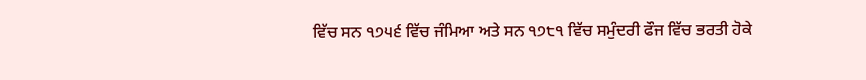ਵਿੱਚ ਸਨ ੧੭੫੬ ਵਿੱਚ ਜੰਮਿਆ ਅਤੇ ਸਨ ੧੭੮੧ ਵਿੱਚ ਸਮੁੰਦਰੀ ਫੌਜ ਵਿੱਚ ਭਰਤੀ ਹੋਕੇ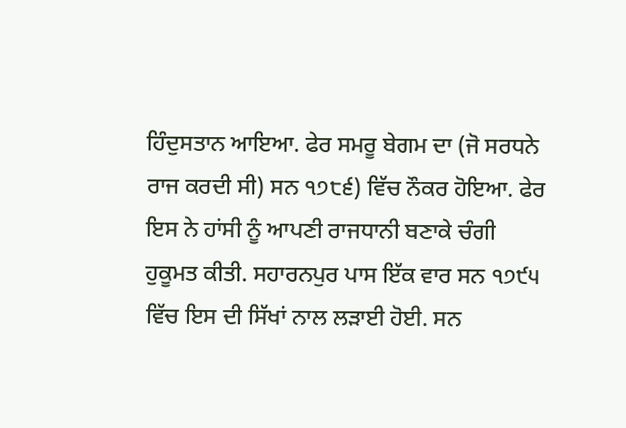ਹਿੰਦੁਸਤਾਨ ਆਇਆ. ਫੇਰ ਸਮਰੂ ਬੇਗਮ ਦਾ (ਜੋ ਸਰਧਨੇ ਰਾਜ ਕਰਦੀ ਸੀ) ਸਨ ੧੭੮੬) ਵਿੱਚ ਨੌਕਰ ਹੋਇਆ. ਫੇਰ ਇਸ ਨੇ ਹਾਂਸੀ ਨੂੰ ਆਪਣੀ ਰਾਜਧਾਨੀ ਬਣਾਕੇ ਚੰਗੀ ਹੁਕੂਮਤ ਕੀਤੀ. ਸਹਾਰਨਪੁਰ ਪਾਸ ਇੱਕ ਵਾਰ ਸਨ ੧੭੯੫ ਵਿੱਚ ਇਸ ਦੀ ਸਿੱਖਾਂ ਨਾਲ ਲੜਾਈ ਹੋਈ. ਸਨ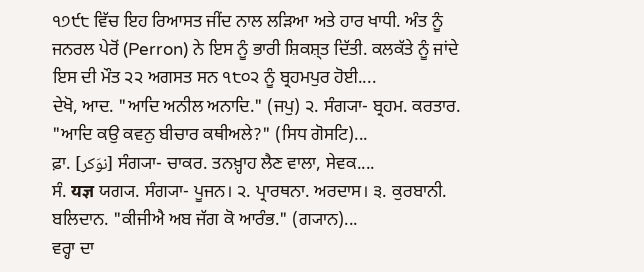੧੭੯੮ ਵਿੱਚ ਇਹ ਰਿਆਸਤ ਜੀਂਦ ਨਾਲ ਲੜਿਆ ਅਤੇ ਹਾਰ ਖਾਧੀ. ਅੰਤ ਨੂੰ ਜਨਰਲ ਪੇਰੋਂ (Perron) ਨੇ ਇਸ ਨੂੰ ਭਾਰੀ ਸ਼ਿਕਸ਼੍ਤ ਦਿੱਤੀ. ਕਲਕੱਤੇ ਨੂੰ ਜਾਂਦੇ ਇਸ ਦੀ ਮੌਤ ੨੨ ਅਗਸਤ ਸਨ ੧੮੦੨ ਨੂੰ ਬ੍ਰਹਮਪੁਰ ਹੋਈ....
ਦੇਖੋ, ਆਦ. "ਆਦਿ ਅਨੀਲ ਅਨਾਦਿ." (ਜਪੁ) ੨. ਸੰਗ੍ਯਾ- ਬ੍ਰਹਮ. ਕਰਤਾਰ. "ਆਦਿ ਕਉ ਕਵਨੁ ਬੀਚਾਰ ਕਥੀਅਲੇ?" (ਸਿਧ ਗੋਸਟਿ)...
ਫ਼ਾ. [نوَکر] ਸੰਗ੍ਯਾ- ਚਾਕਰ. ਤਨਖ਼੍ਹਾਹ ਲੈਣ ਵਾਲਾ, ਸੇਵਕ....
ਸੰ. यज्ञ ਯਗ੍ਯ. ਸੰਗ੍ਯਾ- ਪੂਜਨ। ੨. ਪ੍ਰਾਰਥਨਾ. ਅਰਦਾਸ। ੩. ਕੁਰਬਾਨੀ. ਬਲਿਦਾਨ. "ਕੀਜੀਐ ਅਬ ਜੱਗ ਕੋ ਆਰੰਭ." (ਗ੍ਯਾਨ)...
ਵਰ੍ਹਾ ਦਾ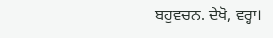ਬਹੁਵਚਨ. ਦੇਖੋ, ਵਰ੍ਹਾ।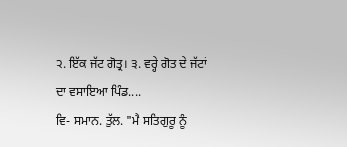੨. ਇੱਕ ਜੱਟ ਗੋਤ੍ਰ। ੩. ਵਰ੍ਹੇ ਗੋਤ ਦੇ ਜੱਟਾਂ ਦਾ ਵਸਾਇਆ ਪਿੰਡ....
ਵਿ- ਸਮਾਨ. ਤੁੱਲ. "ਮੈ ਸਤਿਗੁਰੂ ਨੂੰ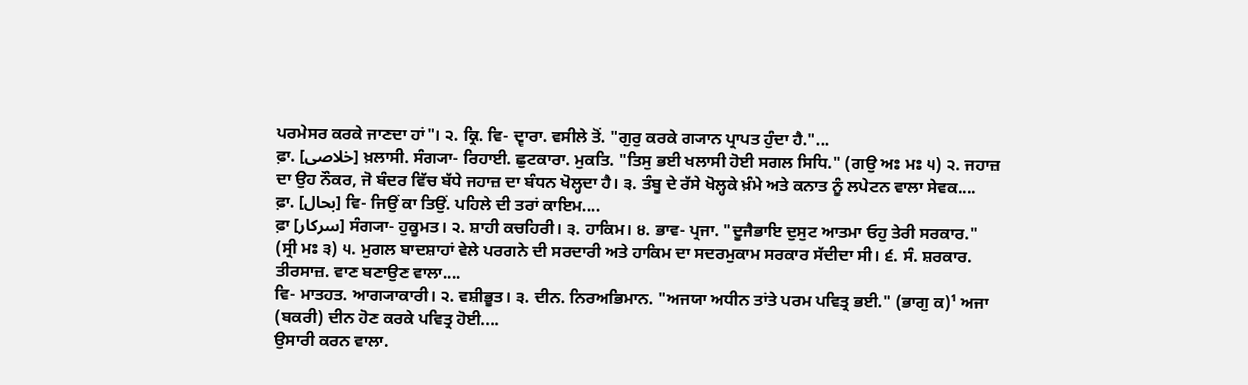ਪਰਮੇਸਰ ਕਰਕੇ ਜਾਣਦਾ ਹਾਂ"। ੨. ਕ੍ਰਿ. ਵਿ- ਦ੍ਵਾਰਾ. ਵਸੀਲੇ ਤੋਂ. "ਗੁਰੁ ਕਰਕੇ ਗ੍ਯਾਨ ਪ੍ਰਾਪਤ ਹੁੰਦਾ ਹੈ."...
ਫ਼ਾ. [خلاصی] ਖ਼ਲਾਸੀ. ਸੰਗ੍ਯਾ- ਰਿਹਾਈ. ਛੁਟਕਾਰਾ. ਮੁਕਤਿ. "ਤਿਸੁ ਭਈ ਖਲਾਸੀ ਹੋਈ ਸਗਲ ਸਿਧਿ." (ਗਉ ਅਃ ਮਃ ੫) ੨. ਜਹਾਜ਼ ਦਾ ਉਹ ਨੌਕਰ, ਜੋ ਬੰਦਰ ਵਿੱਚ ਬੱਧੇ ਜਹਾਜ਼ ਦਾ ਬੰਧਨ ਖੋਲ੍ਹਦਾ ਹੈ। ੩. ਤੰਬੂ ਦੇ ਰੱਸੇ ਖੋਲ੍ਹਕੇ ਖ਼ੰਮੇ ਅਤੇ ਕਨਾਤ ਨੂੰ ਲਪੇਟਨ ਵਾਲਾ ਸੇਵਕ....
ਫ਼ਾ. [بحال] ਵਿ- ਜਿਉਂ ਕਾ ਤਿਉਂ. ਪਹਿਲੇ ਦੀ ਤਰਾਂ ਕਾਇਮ....
ਫ਼ਾ [سرکار] ਸੰਗ੍ਯਾ- ਹੁਕੂਮਤ। ੨. ਸ਼ਾਹੀ ਕਚਹਿਰੀ। ੩. ਹਾਕਿਮ। ੪. ਭਾਵ- ਪ੍ਰਜਾ. "ਦੂਜੈਭਾਇ ਦੁਸੁਟ ਆਤਮਾ ਓਹੁ ਤੇਰੀ ਸਰਕਾਰ." (ਸ੍ਰੀ ਮਃ ੩) ੫. ਮੁਗਲ ਬਾਦਸ਼ਾਹਾਂ ਵੇਲੇ ਪਰਗਨੇ ਦੀ ਸਰਦਾਰੀ ਅਤੇ ਹਾਕਿਮ ਦਾ ਸਦਰਮੁਕਾਮ ਸਰਕਾਰ ਸੱਦੀਦਾ ਸੀ। ੬. ਸੰ. ਸ਼ਰਕਾਰ. ਤੀਰਸਾਜ਼. ਵਾਣ ਬਣਾਉਣ ਵਾਲਾ....
ਵਿ- ਮਾਤਹਤ. ਆਗ੍ਯਾਕਾਰੀ। ੨. ਵਸ਼ੀਭੂਤ। ੩. ਦੀਨ. ਨਿਰਅਭਿਮਾਨ. "ਅਜਯਾ ਅਧੀਨ ਤਾਂਤੇ ਪਰਮ ਪਵਿਤ੍ਰ ਭਈ." (ਭਾਗੁ ਕ)¹ ਅਜਾ (ਬਕਰੀ) ਦੀਨ ਹੋਣ ਕਰਕੇ ਪਵਿਤ੍ਰ ਹੋਈ....
ਉਸਾਰੀ ਕਰਨ ਵਾਲਾ.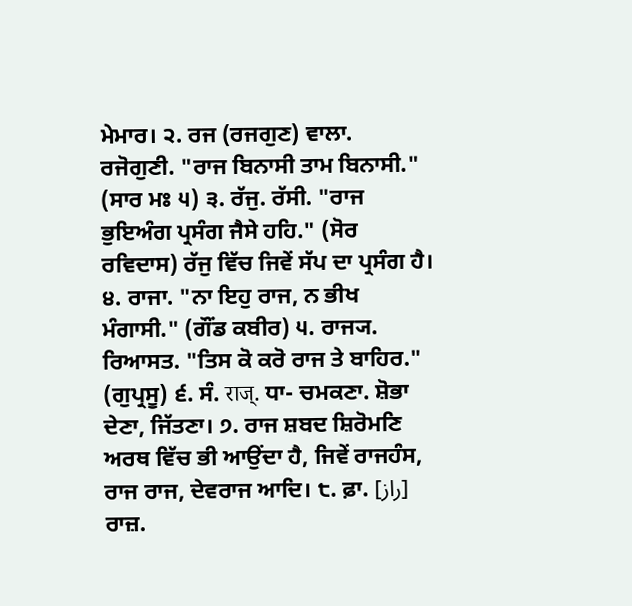ਮੇਮਾਰ। ੨. ਰਜ (ਰਜਗੁਣ) ਵਾਲਾ. ਰਜੋਗੁਣੀ. "ਰਾਜ ਬਿਨਾਸੀ ਤਾਮ ਬਿਨਾਸੀ." (ਸਾਰ ਮਃ ੫) ੩. ਰੱਜੁ. ਰੱਸੀ. "ਰਾਜ ਭੁਇਅੰਗ ਪ੍ਰਸੰਗ ਜੈਸੇ ਹਹਿ." (ਸੋਰ ਰਵਿਦਾਸ) ਰੱਜੁ ਵਿੱਚ ਜਿਵੇਂ ਸੱਪ ਦਾ ਪ੍ਰਸੰਗ ਹੈ। ੪. ਰਾਜਾ. "ਨਾ ਇਹੁ ਰਾਜ, ਨ ਭੀਖ ਮੰਗਾਸੀ." (ਗੌਂਡ ਕਬੀਰ) ੫. ਰਾਜ੍ਯ. ਰਿਆਸਤ. "ਤਿਸ ਕੋ ਕਰੋ ਰਾਜ ਤੇ ਬਾਹਿਰ." (ਗੁਪ੍ਰਸੂ) ੬. ਸੰ. राज्. ਧਾ- ਚਮਕਣਾ. ਸ਼ੋਭਾ ਦੇਣਾ, ਜਿੱਤਣਾ। ੭. ਰਾਜ ਸ਼ਬਦ ਸ਼ਿਰੋਮਣਿ ਅਰਥ ਵਿੱਚ ਭੀ ਆਉਂਦਾ ਹੈ, ਜਿਵੇਂ ਰਾਜਹੰਸ, ਰਾਜ ਰਾਜ, ਦੇਵਰਾਜ ਆਦਿ। ੮. ਫ਼ਾ. [راز] ਰਾਜ਼.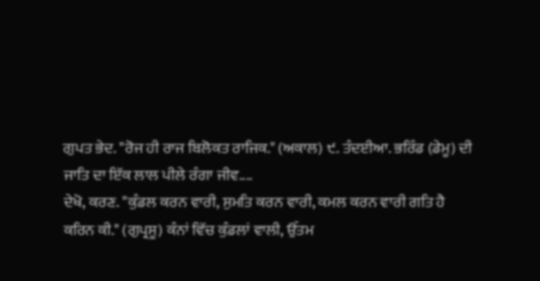ਗੁਪਤ ਭੇਦ. "ਰੋਜ ਹੀ ਰਾਜ ਬਿਲੋਕਤ ਰਾਜਿਕ." (ਅਕਾਲ) ੯. ਤੰਦਈਆ. ਭਰਿੰਡ (ਡੇਮੂ) ਦੀ ਜਾਤਿ ਦਾ ਇੱਕ ਲਾਲ ਪੀਲੇ ਰੰਗਾ ਜੀਵ....
ਦੇਖੋ, ਕਰਣ. "ਕੁੰਡਲ ਕਰਨ ਵਾਰੀ, ਸੁਮਤਿ ਕਰਨ ਵਾਰੀ, ਕਮਲ ਕਰਨ ਵਾਰੀ ਗਤਿ ਹੈ ਕਰਿਨ ਕੀ." (ਗੁਪ੍ਰਸੂ) ਕੰਨਾਂ ਵਿੱਚ ਕੁੰਡਲਾਂ ਵਾਲੀ, ਉੱਤਮ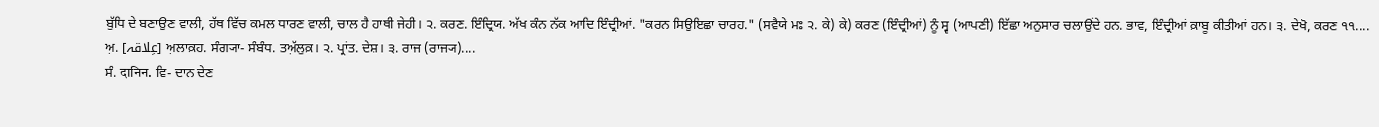ਬੁੱਧਿ ਦੇ ਬਣਾਉਣ ਵਾਲੀ, ਹੱਥ ਵਿੱਚ ਕਮਲ ਧਾਰਣ ਵਾਲੀ, ਚਾਲ ਹੈ ਹਾਥੀ ਜੇਹੀ। ੨. ਕਰਣ. ਇੰਦ੍ਰਿਯ. ਅੱਖ ਕੰਨ ਨੱਕ ਆਦਿ ਇੰਦ੍ਰੀਆਂ. "ਕਰਨ ਸਿਉਇਛਾ ਚਾਰਹ." (ਸਵੈਯੇ ਮਃ ੨. ਕੇ) ਕੇ) ਕਰਣ (ਇੰਦ੍ਰੀਆਂ) ਨੂੰ ਸ੍ਵ (ਆਪਣੀ) ਇੱਛਾ ਅਨੁਸਾਰ ਚਲਾਉਂਦੇ ਹਨ. ਭਾਵ, ਇੰਦ੍ਰੀਆਂ ਕ਼ਾਬੂ ਕੀਤੀਆਂ ਹਨ। ੩. ਦੇਖੋ, ਕਰਣ ੧੧....
ਅ਼. [عِلاقہ] ਅ਼ਲਾਕ਼ਹ. ਸੰਗ੍ਯਾ- ਸੰਬੰਧ. ਤਅ਼ੱਲੁਕ਼। ੨. ਪ੍ਰਾਂਤ. ਦੇਸ਼। ੩. ਰਾਜ (ਰਾਜ੍ਯ)....
ਸੰ. दानिन. ਵਿ- ਦਾਨ ਦੇਣ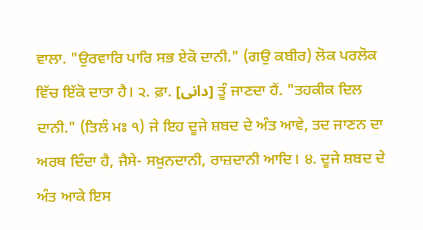ਵਾਲਾ. "ਉਰਵਾਰਿ ਪਾਰਿ ਸਭ ਏਕੋ ਦਾਨੀ." (ਗਉ ਕਬੀਰ) ਲੋਕ ਪਰਲੋਕ ਵਿੱਚ ਇੱਕੋ ਦਾਤਾ ਹੈ। ੨. ਫ਼ਾ. [دانی] ਤੂੰ ਜਾਣਦਾ ਹੈਂ. "ਤਹਕੀਕ ਦਿਲ ਦਾਨੀ." (ਤਿਲੰ ਮਃ ੧) ਜੇ ਇਹ ਦੂਜੇ ਸ਼ਬਦ ਦੇ ਅੰਤ ਆਵੇ, ਤਦ ਜਾਣਨ ਦਾ ਅਰਥ ਦਿੰਦਾ ਹੈ, ਜੈਸੇ- ਸਖ਼ੁਨਦਾਨੀ, ਰਾਜ਼ਦਾਨੀ ਆਦਿ। ੪. ਦੂਜੇ ਸ਼ਬਦ ਦੇ ਅੰਤ ਆਕੇ ਇਸ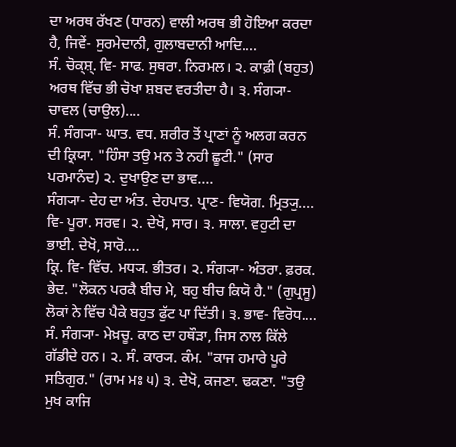ਦਾ ਅਰਥ ਰੱਖਣ (ਧਾਰਨ) ਵਾਲੀ ਅਰਥ ਭੀ ਹੋਇਆ ਕਰਦਾ ਹੈ, ਜਿਵੇਂ- ਸੁਰਮੇਦਾਨੀ, ਗੁਲਾਬਦਾਨੀ ਆਦਿ....
ਸੰ. ਚੋਕ੍ਸ਼੍. ਵਿ- ਸਾਫ. ਸੁਥਰਾ. ਨਿਰਮਲ। ੨. ਕਾਫ਼ੀ (ਬਹੁਤ) ਅਰਥ ਵਿੱਚ ਭੀ ਚੋਖਾ ਸ਼ਬਦ ਵਰਤੀਦਾ ਹੈ। ੩. ਸੰਗ੍ਯਾ- ਚਾਵਲ (ਚਾਉਲ)....
ਸੰ. ਸੰਗ੍ਯਾ- ਘਾਤ. ਵਧ. ਸ਼ਰੀਰ ਤੋਂ ਪ੍ਰਾਣਾਂ ਨੂੰ ਅਲਗ ਕਰਨ ਦੀ ਕ੍ਰਿਯਾ. "ਹਿੰਸਾ ਤਉ ਮਨ ਤੇ ਨਹੀ ਛੂਟੀ." (ਸਾਰ ਪਰਮਾਨੰਦ) ੨. ਦੁਖਾਉਣ ਦਾ ਭਾਵ....
ਸੰਗ੍ਯਾ- ਦੇਹ ਦਾ ਅੰਤ. ਦੇਹਪਾਤ. ਪ੍ਰਾਣ- ਵਿਯੋਗ. ਮ੍ਰਿਤ੍ਯੁ....
ਵਿ- ਪੂਰਾ. ਸਰਵ। ੨. ਦੇਖੋ, ਸਾਰ। ੩. ਸਾਲਾ. ਵਹੁਟੀ ਦਾ ਭਾਈ. ਦੇਖੋ, ਸਾਰੋ....
ਕ੍ਰਿ. ਵਿ- ਵਿੱਚ. ਮਧ੍ਯ. ਭੀਤਰ। ੨. ਸੰਗ੍ਯਾ- ਅੰਤਰਾ. ਫ਼ਰਕ. ਭੇਦ. "ਲੋਕਨ ਪਰਕੈ ਬੀਚ ਮੇ, ਬਹੁ ਬੀਚ ਕਿਯੋ ਹੈ." (ਗੁਪ੍ਰਸੂ) ਲੋਕਾਂ ਨੇ ਵਿੱਚ ਪੈਕੇ ਬਹੁਤ ਫੁੱਟ ਪਾ ਦਿੱਤੀ। ੩. ਭਾਵ- ਵਿਰੋਧ....
ਸੰ. ਸੰਗ੍ਯਾ- ਮੇਖ਼ਚੂ. ਕਾਠ ਦਾ ਹਥੌੜਾ, ਜਿਸ ਨਾਲ ਕਿੱਲੇ ਗੱਡੀਦੇ ਹਨ। ੨. ਸੰ. ਕਾਰ੍ਯ. ਕੰਮ. "ਕਾਜ ਹਮਾਰੇ ਪੂਰੇ ਸਤਿਗੁਰ." (ਰਾਮ ਮਃ ੫) ੩. ਦੇਖੋ, ਕਜਣਾ. ਢਕਣਾ. "ਤਉ ਮੁਖ ਕਾਜਿ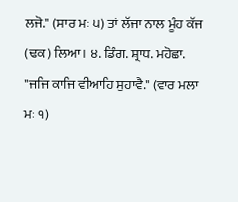ਲਜੋ." (ਸਾਰ ਮਃ ੫) ਤਾਂ ਲੱਜਾ ਨਾਲ ਮੂੰਹ ਕੱਜ (ਢਕ) ਲਿਆ। ੪. ਡਿੰਗ. ਸ਼੍ਰਾਧ. ਮਹੋਛਾ. "ਜਜਿ ਕਾਜਿ ਵੀਆਹਿ ਸੁਹਾਵੈ." (ਵਾਰ ਮਲਾ ਮਃ ੧)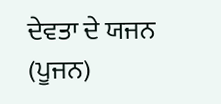ਦੇਵਤਾ ਦੇ ਯਜਨ (ਪੂਜਨ)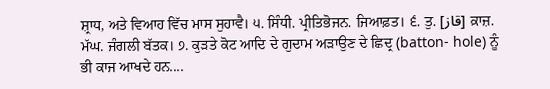ਸ਼੍ਰਾਧ, ਅਤੇ ਵਿਆਹ ਵਿੱਚ ਮਾਸ ਸੁਹਾਵੈ। ੫. ਸਿੰਧੀ. ਪ੍ਰੀਤਿਭੋਜਨ. ਜਿਆਫ਼ਤ। ੬. ਤੁ. [قاز] ਕ਼ਾਜ਼. ਮੱਘ. ਜੰਗਲੀ ਬੱਤਕ। ੭. ਕੁੜਤੇ ਕੋਟ ਆਦਿ ਦੇ ਗੁਦਾਮ ਅੜਾਉਣ ਦੇ ਛਿਦ੍ਰ (batton- hole) ਨੂੰ ਭੀ ਕਾਜ ਆਖਦੇ ਹਨ....